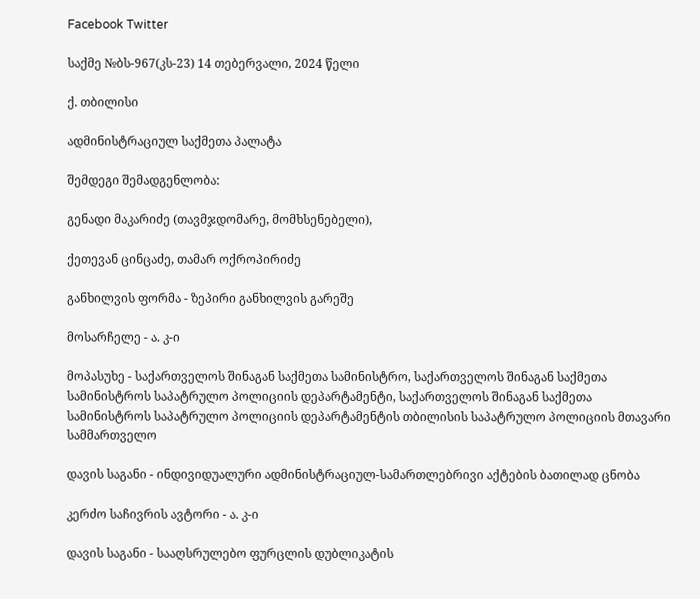Facebook Twitter

საქმე №ბს-967(კს-23) 14 თებერვალი, 2024 წელი

ქ. თბილისი

ადმინისტრაციულ საქმეთა პალატა

შემდეგი შემადგენლობა:

გენადი მაკარიძე (თავმჯდომარე, მომხსენებელი),

ქეთევან ცინცაძე, თამარ ოქროპირიძე

განხილვის ფორმა - ზეპირი განხილვის გარეშე

მოსარჩელე - ა. კ-ი

მოპასუხე - საქართველოს შინაგან საქმეთა სამინისტრო, საქართველოს შინაგან საქმეთა სამინისტროს საპატრულო პოლიციის დეპარტამენტი, საქართველოს შინაგან საქმეთა სამინისტროს საპატრულო პოლიციის დეპარტამენტის თბილისის საპატრულო პოლიციის მთავარი სამმართველო

დავის საგანი - ინდივიდუალური ადმინისტრაციულ-სამართლებრივი აქტების ბათილად ცნობა

კერძო საჩივრის ავტორი - ა. კ-ი

დავის საგანი - სააღსრულებო ფურცლის დუბლიკატის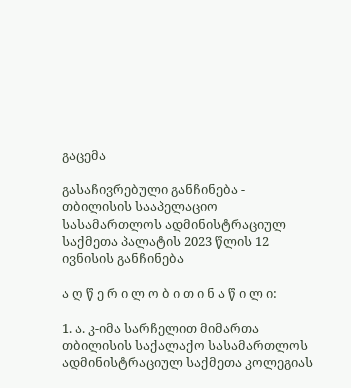გაცემა

გასაჩივრებული განჩინება - თბილისის სააპელაციო სასამართლოს ადმინისტრაციულ საქმეთა პალატის 2023 წლის 12 ივნისის განჩინება

ა ღ წ ე რ ი ლ ო ბ ი თ ი ნ ა წ ი ლ ი:

1. ა. კ-იმა სარჩელით მიმართა თბილისის საქალაქო სასამართლოს ადმინისტრაციულ საქმეთა კოლეგიას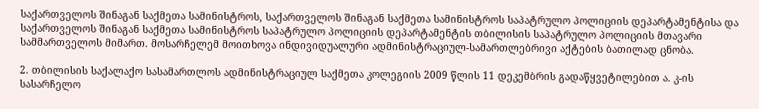საქართველოს შინაგან საქმეთა სამინისტროს, საქართველოს შინაგან საქმეთა სამინისტროს საპატრულო პოლიციის დეპარტამენტისა და საქართველოს შინაგან საქმეთა სამინისტროს საპატრულო პოლიციის დეპარტამენტის თბილისის საპატრულო პოლიციის მთავარი სამმართველოს მიმართ. მოსარჩელემ მოითხოვა ინდივიდუალური ადმინისტრაციულ-სამართლებრივი აქტების ბათილად ცნობა.

2. თბილისის საქალაქო სასამართლოს ადმინისტრაციულ საქმეთა კოლეგიის 2009 წლის 11 დეკემბრის გადაწყვეტილებით ა. კ-ის სასარჩელო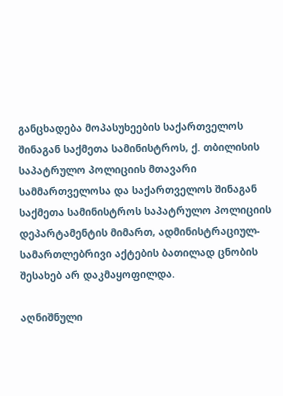განცხადება მოპასუხეების საქართველოს შინაგან საქმეთა სამინისტროს, ქ. თბილისის საპატრულო პოლიციის მთავარი სამმართველოსა და საქართველოს შინაგან საქმეთა სამინისტროს საპატრულო პოლიციის დეპარტამენტის მიმართ, ადმინისტრაციულ-სამართლებრივი აქტების ბათილად ცნობის შესახებ არ დაკმაყოფილდა.

აღნიშნული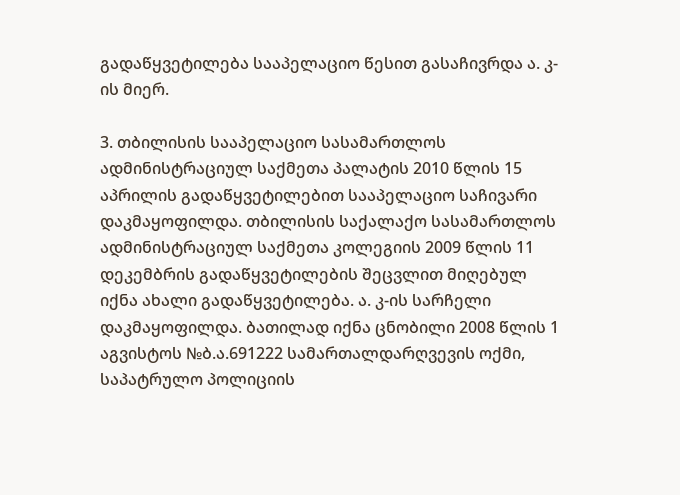გადაწყვეტილება სააპელაციო წესით გასაჩივრდა ა. კ-ის მიერ.

3. თბილისის სააპელაციო სასამართლოს ადმინისტრაციულ საქმეთა პალატის 2010 წლის 15 აპრილის გადაწყვეტილებით სააპელაციო საჩივარი დაკმაყოფილდა. თბილისის საქალაქო სასამართლოს ადმინისტრაციულ საქმეთა კოლეგიის 2009 წლის 11 დეკემბრის გადაწყვეტილების შეცვლით მიღებულ იქნა ახალი გადაწყვეტილება. ა. კ-ის სარჩელი დაკმაყოფილდა. ბათილად იქნა ცნობილი 2008 წლის 1 აგვისტოს №ბ.ა.691222 სამართალდარღვევის ოქმი, საპატრულო პოლიციის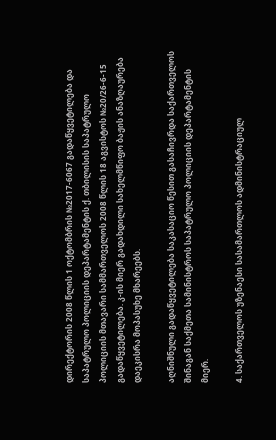დირექტორის 2008 წლის 1 ოქტომბრის №2017-6067 გადაწყვეტილება და საპატრულო პოლიციის დეპარტამენტის ქ. თბილისის საპატრულო პოლიციის მთავარი სამმართველოს 2008 წლის 18 აგვისტოს №20/26-6-15 გადაწყვეტილება. კ-ის მიერ გადახდილი სახელმწიფო ბაჟის ანაზღაურება დაეკისრა მოპასუხე მხარეებს.

აღნიშნული გადაწყვეტილება საკასაციო წესით გასაჩივრდა საქართველოს შინაგან საქმეთა სამინისტროს საპატრულო პოლიციის დეპარტამენტის მიერ.

4. საქართველოს უზენაესი სასამართლოს ადმინისტრაციულ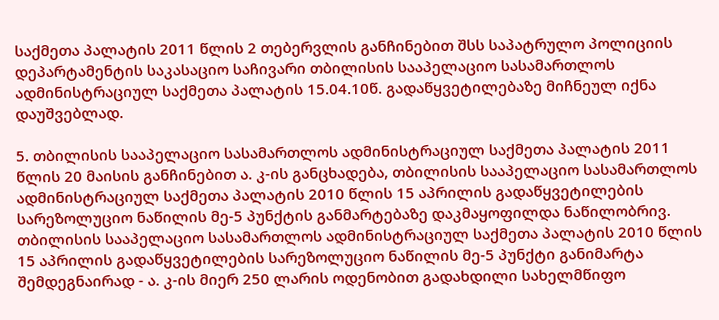საქმეთა პალატის 2011 წლის 2 თებერვლის განჩინებით შსს საპატრულო პოლიციის დეპარტამენტის საკასაციო საჩივარი თბილისის სააპელაციო სასამართლოს ადმინისტრაციულ საქმეთა პალატის 15.04.10წ. გადაწყვეტილებაზე მიჩნეულ იქნა დაუშვებლად.

5. თბილისის სააპელაციო სასამართლოს ადმინისტრაციულ საქმეთა პალატის 2011 წლის 20 მაისის განჩინებით ა. კ-ის განცხადება, თბილისის სააპელაციო სასამართლოს ადმინისტრაციულ საქმეთა პალატის 2010 წლის 15 აპრილის გადაწყვეტილების სარეზოლუციო ნაწილის მე-5 პუნქტის განმარტებაზე დაკმაყოფილდა ნაწილობრივ. თბილისის სააპელაციო სასამართლოს ადმინისტრაციულ საქმეთა პალატის 2010 წლის 15 აპრილის გადაწყვეტილების სარეზოლუციო ნაწილის მე-5 პუნქტი განიმარტა შემდეგნაირად - ა. კ-ის მიერ 250 ლარის ოდენობით გადახდილი სახელმწიფო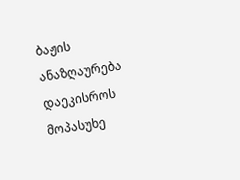ბაჟის ანაზღაურება დაეკისროს მოპასუხე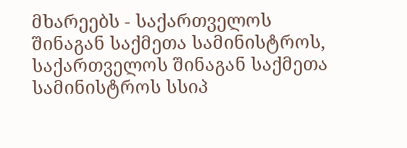მხარეებს - საქართველოს შინაგან საქმეთა სამინისტროს, საქართველოს შინაგან საქმეთა სამინისტროს სსიპ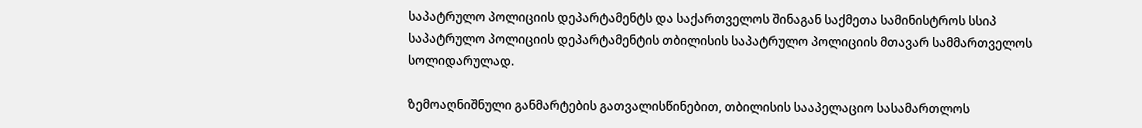საპატრულო პოლიციის დეპარტამენტს და საქართველოს შინაგან საქმეთა სამინისტროს სსიპ საპატრულო პოლიციის დეპარტამენტის თბილისის საპატრულო პოლიციის მთავარ სამმართველოს სოლიდარულად.

ზემოაღნიშნული განმარტების გათვალისწინებით, თბილისის სააპელაციო სასამართლოს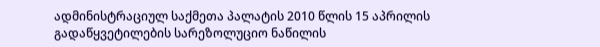ადმინისტრაციულ საქმეთა პალატის 2010 წლის 15 აპრილის გადაწყვეტილების სარეზოლუციო ნაწილის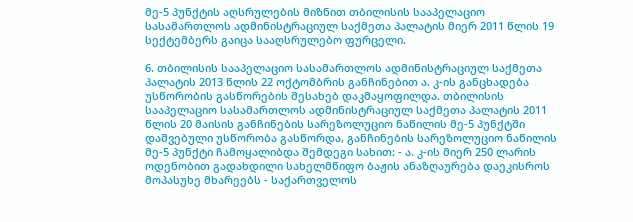მე-5 პუნქტის აღსრულების მიზნით თბილისის სააპელაციო სასამართლოს ადმინისტრაციულ საქმეთა პალატის მიერ 2011 წლის 19 სექტემბერს გაიცა სააღსრულებო ფურცელი.

6. თბილისის სააპელაციო სასამართლოს ადმინისტრაციულ საქმეთა პალატის 2013 წლის 22 ოქტომბრის განჩინებით ა. კ-ის განცხადება უსწორობის გასწორების შესახებ დაკმაყოფილდა. თბილისის სააპელაციო სასამართლოს ადმინისტრაციულ საქმეთა პალატის 2011 წლის 20 მაისის განჩინების სარეზოლუციო ნაწილის მე-5 პუნქტში დაშვებული უსწორობა გასწორდა, განჩინების სარეზოლუციო ნაწილის მე-5 პუნქტი ჩამოყალიბდა შემდეგი სახით: - ა. კ-ის მიერ 250 ლარის ოდენობით გადახდილი სახელმწიფო ბაჟის ანაზღაურება დაეკისროს მოპასუხე მხარეებს - საქართველოს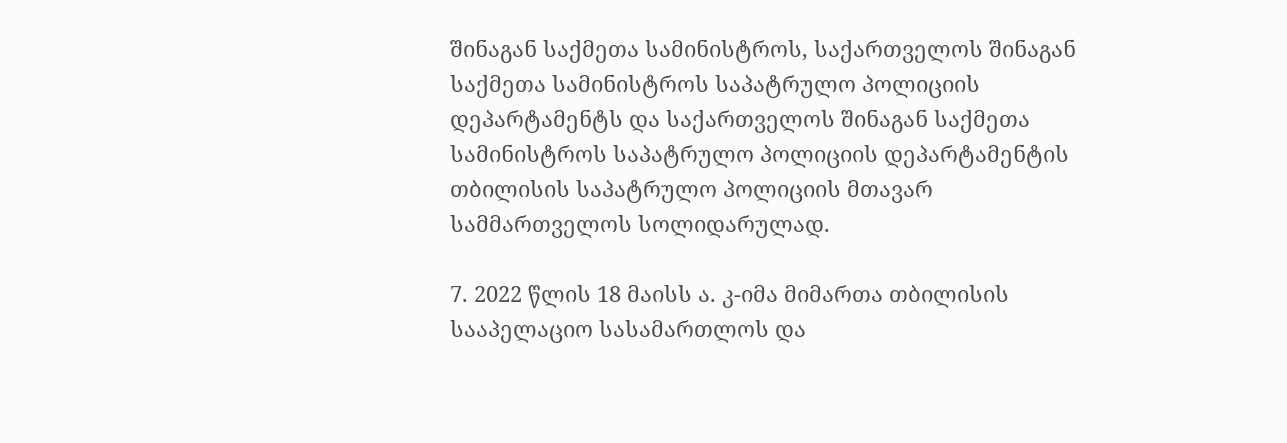შინაგან საქმეთა სამინისტროს, საქართველოს შინაგან საქმეთა სამინისტროს საპატრულო პოლიციის დეპარტამენტს და საქართველოს შინაგან საქმეთა სამინისტროს საპატრულო პოლიციის დეპარტამენტის თბილისის საპატრულო პოლიციის მთავარ სამმართველოს სოლიდარულად.

7. 2022 წლის 18 მაისს ა. კ-იმა მიმართა თბილისის სააპელაციო სასამართლოს და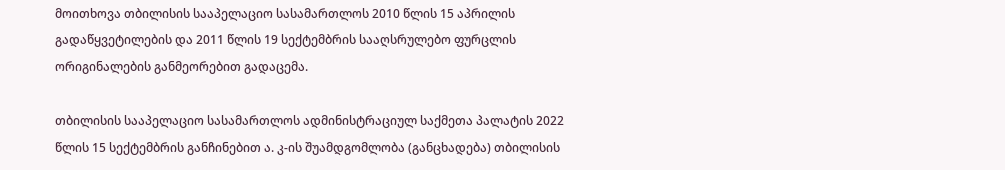მოითხოვა თბილისის სააპელაციო სასამართლოს 2010 წლის 15 აპრილის გადაწყვეტილების და 2011 წლის 19 სექტემბრის სააღსრულებო ფურცლის ორიგინალების განმეორებით გადაცემა.

თბილისის სააპელაციო სასამართლოს ადმინისტრაციულ საქმეთა პალატის 2022 წლის 15 სექტემბრის განჩინებით ა. კ-ის შუამდგომლობა (განცხადება) თბილისის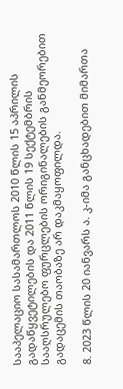სააპელაციო სასამართლოს 2010 წლის 15 აპრილის გადაწყვეტილების და 2011 წლის 19 სექტემბრის სააღსრულებო ფურცლების ორიგინალების განმეორებით გადაცემის თაობაზე არ დაკმაყოფილდა.

8. 2023 წლის 20 იანვარს ა. კ-იმა განცხადებით მიმართა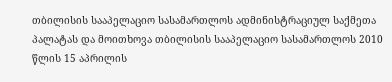თბილისის სააპელაციო სასამართლოს ადმინისტრაციულ საქმეთა პალატას და მოითხოვა თბილისის სააპელაციო სასამართლოს 2010 წლის 15 აპრილის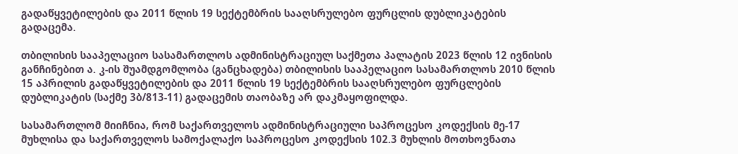გადაწყვეტილების და 2011 წლის 19 სექტემბრის სააღსრულებო ფურცლის დუბლიკატების გადაცემა.

თბილისის სააპელაციო სასამართლოს ადმინისტრაციულ საქმეთა პალატის 2023 წლის 12 ივნისის განჩინებით ა. კ-ის შუამდგომლობა (განცხადება) თბილისის სააპელაციო სასამართლოს 2010 წლის 15 აპრილის გადაწყვეტილების და 2011 წლის 19 სექტემბრის სააღსრულებო ფურცლების დუბლიკატის (საქმე 3ბ/813-11) გადაცემის თაობაზე არ დაკმაყოფილდა.

სასამართლომ მიიჩნია, რომ საქართველოს ადმინისტრაციული საპროცესო კოდექსის მე-17 მუხლისა და საქართველოს სამოქალაქო საპროცესო კოდექსის 102.3 მუხლის მოთხოვნათა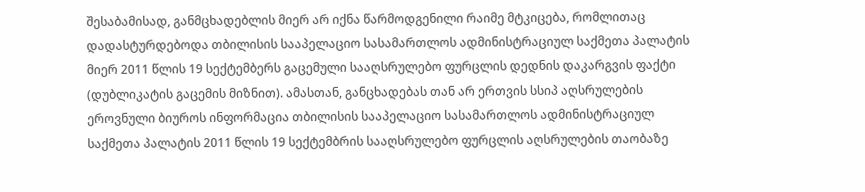შესაბამისად, განმცხადებლის მიერ არ იქნა წარმოდგენილი რაიმე მტკიცება, რომლითაც დადასტურდებოდა თბილისის სააპელაციო სასამართლოს ადმინისტრაციულ საქმეთა პალატის მიერ 2011 წლის 19 სექტემბერს გაცემული სააღსრულებო ფურცლის დედნის დაკარგვის ფაქტი (დუბლიკატის გაცემის მიზნით). ამასთან, განცხადებას თან არ ერთვის სსიპ აღსრულების ეროვნული ბიუროს ინფორმაცია თბილისის სააპელაციო სასამართლოს ადმინისტრაციულ საქმეთა პალატის 2011 წლის 19 სექტემბრის სააღსრულებო ფურცლის აღსრულების თაობაზე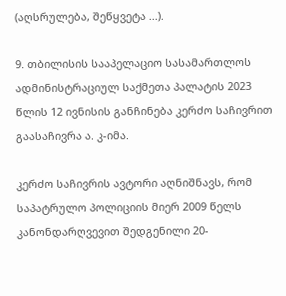(აღსრულება, შეწყვეტა ...).

9. თბილისის სააპელაციო სასამართლოს ადმინისტრაციულ საქმეთა პალატის 2023 წლის 12 ივნისის განჩინება კერძო საჩივრით გაასაჩივრა ა. კ-იმა.

კერძო საჩივრის ავტორი აღნიშნავს, რომ საპატრულო პოლიციის მიერ 2009 წელს კანონდარღვევით შედგენილი 20-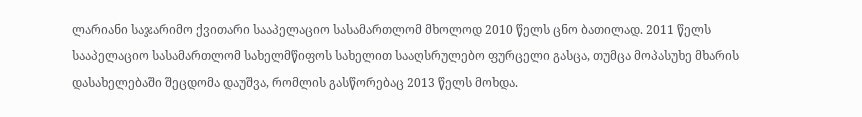ლარიანი საჯარიმო ქვითარი სააპელაციო სასამართლომ მხოლოდ 2010 წელს ცნო ბათილად. 2011 წელს სააპელაციო სასამართლომ სახელმწიფოს სახელით სააღსრულებო ფურცელი გასცა, თუმცა მოპასუხე მხარის დასახელებაში შეცდომა დაუშვა, რომლის გასწორებაც 2013 წელს მოხდა.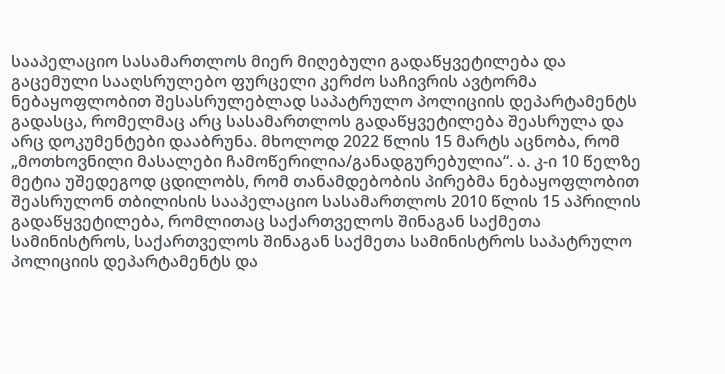სააპელაციო სასამართლოს მიერ მიღებული გადაწყვეტილება და გაცემული სააღსრულებო ფურცელი კერძო საჩივრის ავტორმა ნებაყოფლობით შესასრულებლად საპატრულო პოლიციის დეპარტამენტს გადასცა, რომელმაც არც სასამართლოს გადაწყვეტილება შეასრულა და არც დოკუმენტები დააბრუნა. მხოლოდ 2022 წლის 15 მარტს აცნობა, რომ „მოთხოვნილი მასალები ჩამოწერილია/განადგურებულია“. ა. კ-ი 10 წელზე მეტია უშედეგოდ ცდილობს, რომ თანამდებობის პირებმა ნებაყოფლობით შეასრულონ თბილისის სააპელაციო სასამართლოს 2010 წლის 15 აპრილის გადაწყვეტილება, რომლითაც საქართველოს შინაგან საქმეთა სამინისტროს, საქართველოს შინაგან საქმეთა სამინისტროს საპატრულო პოლიციის დეპარტამენტს და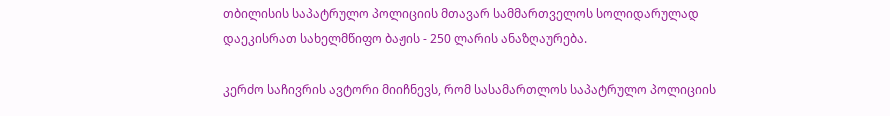თბილისის საპატრულო პოლიციის მთავარ სამმართველოს სოლიდარულად დაეკისრათ სახელმწიფო ბაჟის - 250 ლარის ანაზღაურება.

კერძო საჩივრის ავტორი მიიჩნევს, რომ სასამართლოს საპატრულო პოლიციის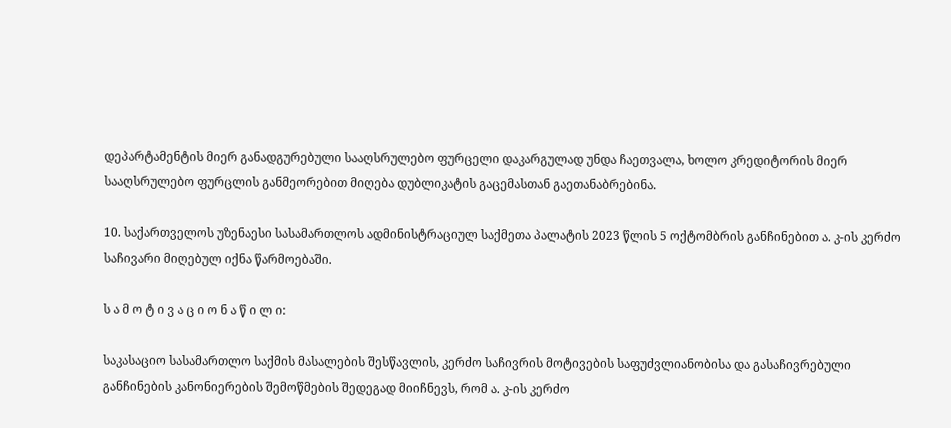დეპარტამენტის მიერ განადგურებული სააღსრულებო ფურცელი დაკარგულად უნდა ჩაეთვალა, ხოლო კრედიტორის მიერ სააღსრულებო ფურცლის განმეორებით მიღება დუბლიკატის გაცემასთან გაეთანაბრებინა.

10. საქართველოს უზენაესი სასამართლოს ადმინისტრაციულ საქმეთა პალატის 2023 წლის 5 ოქტომბრის განჩინებით ა. კ-ის კერძო საჩივარი მიღებულ იქნა წარმოებაში.

ს ა მ ო ტ ი ვ ა ც ი ო ნ ა წ ი ლ ი:

საკასაციო სასამართლო საქმის მასალების შესწავლის, კერძო საჩივრის მოტივების საფუძვლიანობისა და გასაჩივრებული განჩინების კანონიერების შემოწმების შედეგად მიიჩნევს, რომ ა. კ-ის კერძო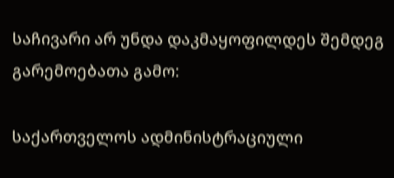საჩივარი არ უნდა დაკმაყოფილდეს შემდეგ გარემოებათა გამო:

საქართველოს ადმინისტრაციული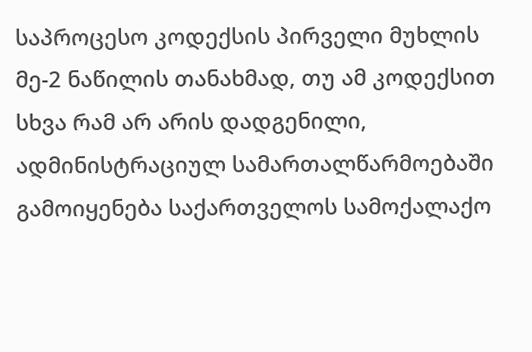საპროცესო კოდექსის პირველი მუხლის მე-2 ნაწილის თანახმად, თუ ამ კოდექსით სხვა რამ არ არის დადგენილი, ადმინისტრაციულ სამართალწარმოებაში გამოიყენება საქართველოს სამოქალაქო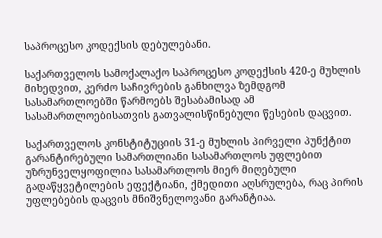საპროცესო კოდექსის დებულებანი.

საქართველოს სამოქალაქო საპროცესო კოდექსის 420-ე მუხლის მიხედვით, კერძო საჩივრების განხილვა ზემდგომ სასამართლოებში წარმოებს შესაბამისად ამ სასამართლოებისათვის გათვალისწინებული წესების დაცვით.

საქართველოს კონსტიტუციის 31-ე მუხლის პირველი პუნქტით გარანტირებული სამართლიანი სასამართლოს უფლებით უზრუნველყოფილია სასამართლოს მიერ მიღებული გადაწყვეტილების ეფექტიანი, ქმედითი აღსრულება, რაც პირის უფლებების დაცვის მნიშვნელოვანი გარანტიაა.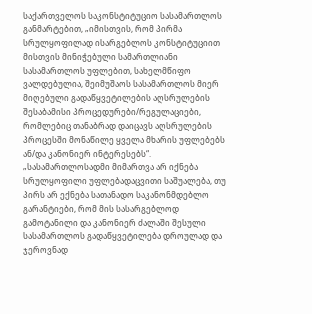საქართველოს საკონსტიტუციო სასამართლოს განმარტებით, „იმისთვის, რომ პირმა სრულყოფილად ისარგებლოს კონსტიტუციით მისთვის მინიჭებული სამართლიანი სასამართლოს უფლებით, სახელმწიფო ვალდებულია, შეიმუშაოს სასამართლოს მიერ მიღებული გადაწყვეტილების აღსრულების შესაბამისი პროცედურები/რეგულაციები, რომლებიც თანაბრად დაიცავს აღსრულების პროცესში მონაწილე ყველა მხარის უფლებებს ან/და კანონიერ ინტერესებს“. „სასამართლოსადმი მიმართვა არ იქნება სრულყოფილი უფლებადაცვითი საშუალება, თუ პირს არ ექნება სათანადო საკანონმდებლო გარანტიები, რომ მის სასარგებლოდ გამოტანილი და კანონიერ ძალაში შესული სასამართლოს გადაწყვეტილება დროულად და ჯეროვნად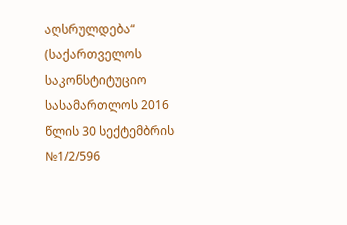აღსრულდება“ (საქართველოს საკონსტიტუციო სასამართლოს 2016 წლის 30 სექტემბრის №1/2/596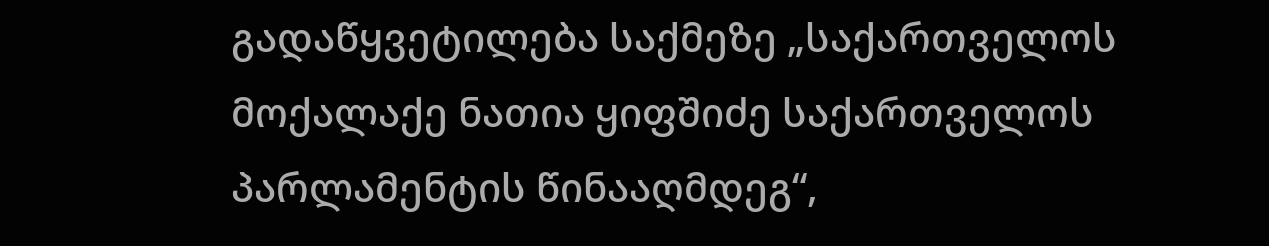გადაწყვეტილება საქმეზე „საქართველოს მოქალაქე ნათია ყიფშიძე საქართველოს პარლამენტის წინააღმდეგ“,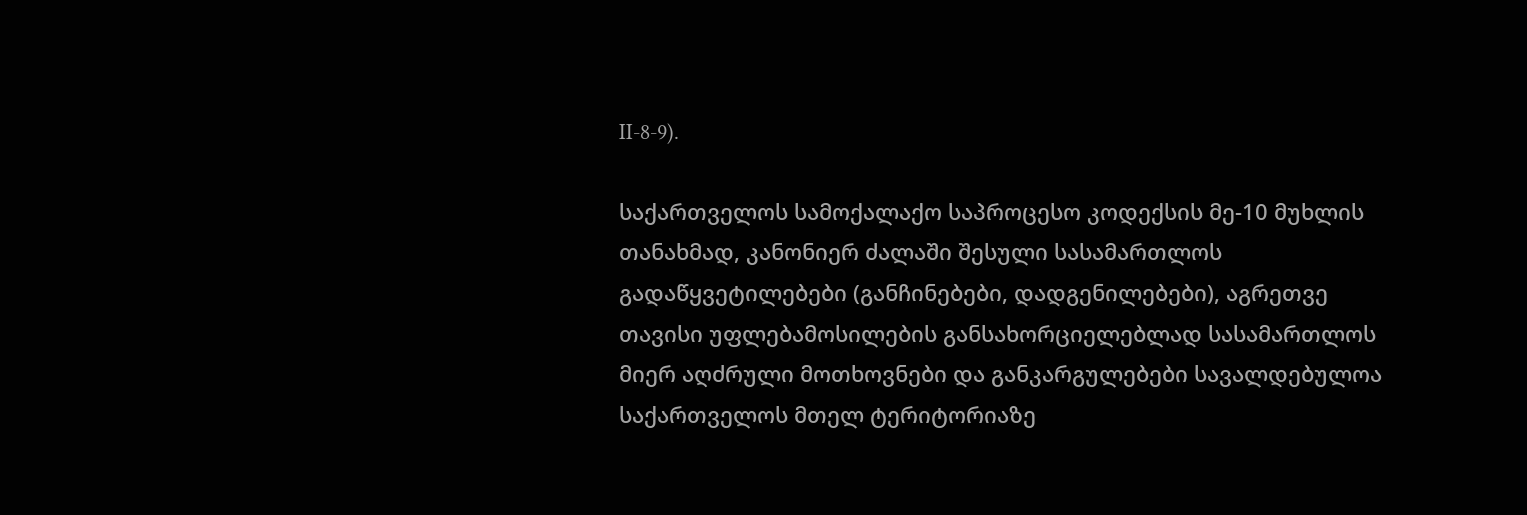II-8-9).

საქართველოს სამოქალაქო საპროცესო კოდექსის მე-10 მუხლის თანახმად, კანონიერ ძალაში შესული სასამართლოს გადაწყვეტილებები (განჩინებები, დადგენილებები), აგრეთვე თავისი უფლებამოსილების განსახორციელებლად სასამართლოს მიერ აღძრული მოთხოვნები და განკარგულებები სავალდებულოა საქართველოს მთელ ტერიტორიაზე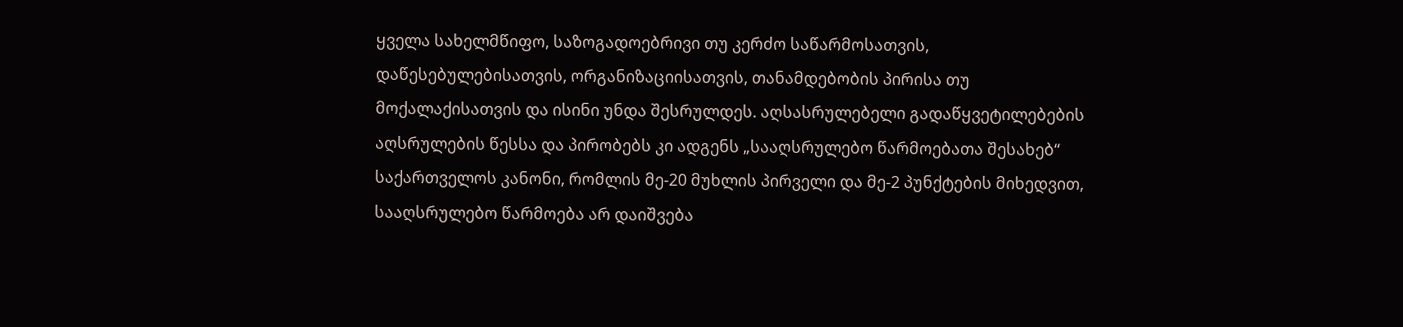ყველა სახელმწიფო, საზოგადოებრივი თუ კერძო საწარმოსათვის, დაწესებულებისათვის, ორგანიზაციისათვის, თანამდებობის პირისა თუ მოქალაქისათვის და ისინი უნდა შესრულდეს. აღსასრულებელი გადაწყვეტილებების აღსრულების წესსა და პირობებს კი ადგენს „სააღსრულებო წარმოებათა შესახებ“ საქართველოს კანონი, რომლის მე-20 მუხლის პირველი და მე-2 პუნქტების მიხედვით, სააღსრულებო წარმოება არ დაიშვება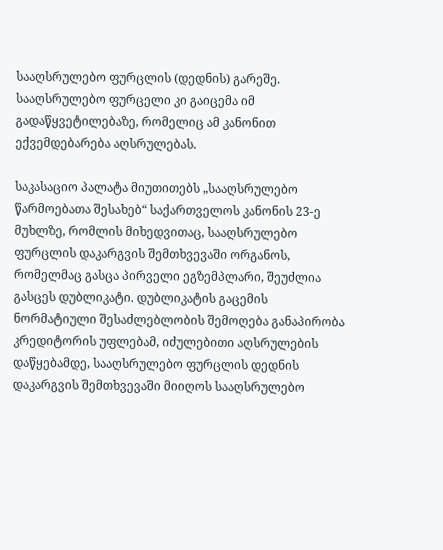სააღსრულებო ფურცლის (დედნის) გარეშე. სააღსრულებო ფურცელი კი გაიცემა იმ გადაწყვეტილებაზე, რომელიც ამ კანონით ექვემდებარება აღსრულებას.

საკასაციო პალატა მიუთითებს „სააღსრულებო წარმოებათა შესახებ“ საქართველოს კანონის 23-ე მუხლზე, რომლის მიხედვითაც, სააღსრულებო ფურცლის დაკარგვის შემთხვევაში ორგანოს, რომელმაც გასცა პირველი ეგზემპლარი, შეუძლია გასცეს დუბლიკატი. დუბლიკატის გაცემის ნორმატიული შესაძლებლობის შემოღება განაპირობა კრედიტორის უფლებამ, იძულებითი აღსრულების დაწყებამდე, სააღსრულებო ფურცლის დედნის დაკარგვის შემთხვევაში მიიღოს სააღსრულებო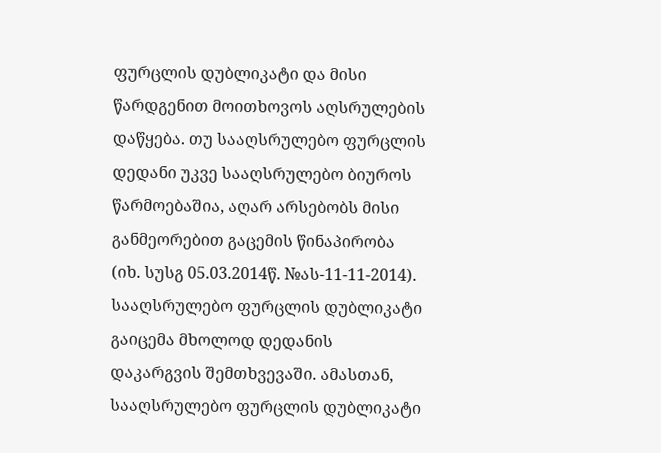ფურცლის დუბლიკატი და მისი წარდგენით მოითხოვოს აღსრულების დაწყება. თუ სააღსრულებო ფურცლის დედანი უკვე სააღსრულებო ბიუროს წარმოებაშია, აღარ არსებობს მისი განმეორებით გაცემის წინაპირობა (იხ. სუსგ 05.03.2014წ. №ას-11-11-2014). სააღსრულებო ფურცლის დუბლიკატი გაიცემა მხოლოდ დედანის დაკარგვის შემთხვევაში. ამასთან, სააღსრულებო ფურცლის დუბლიკატი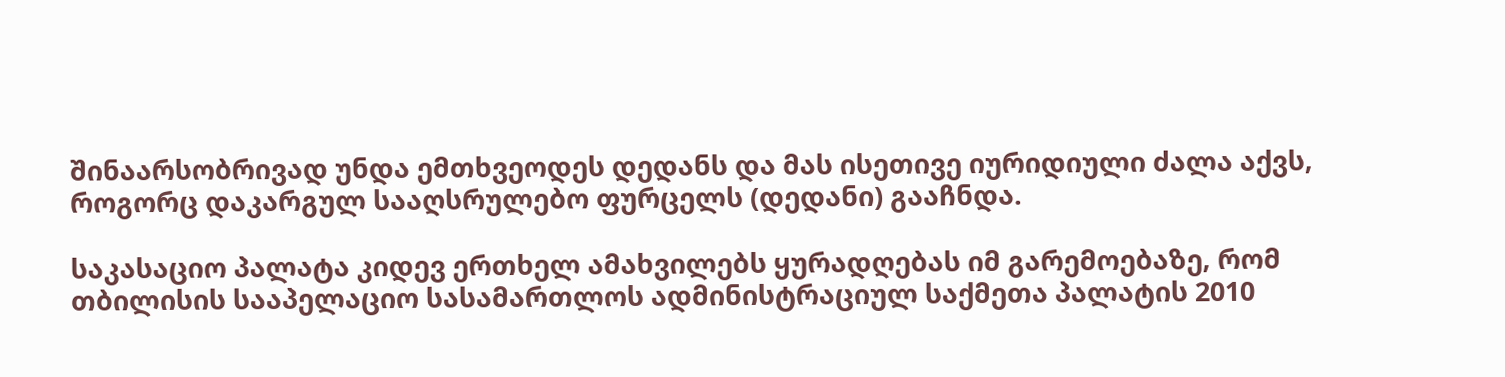შინაარსობრივად უნდა ემთხვეოდეს დედანს და მას ისეთივე იურიდიული ძალა აქვს, როგორც დაკარგულ სააღსრულებო ფურცელს (დედანი) გააჩნდა.

საკასაციო პალატა კიდევ ერთხელ ამახვილებს ყურადღებას იმ გარემოებაზე, რომ თბილისის სააპელაციო სასამართლოს ადმინისტრაციულ საქმეთა პალატის 2010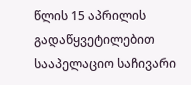წლის 15 აპრილის გადაწყვეტილებით სააპელაციო საჩივარი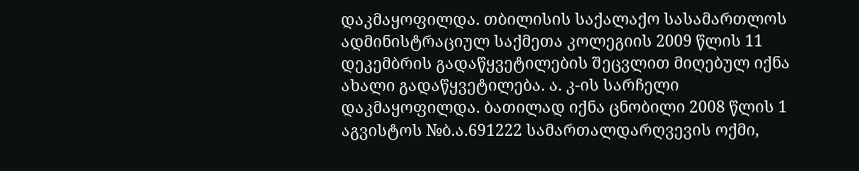დაკმაყოფილდა. თბილისის საქალაქო სასამართლოს ადმინისტრაციულ საქმეთა კოლეგიის 2009 წლის 11 დეკემბრის გადაწყვეტილების შეცვლით მიღებულ იქნა ახალი გადაწყვეტილება. ა. კ-ის სარჩელი დაკმაყოფილდა. ბათილად იქნა ცნობილი 2008 წლის 1 აგვისტოს №ბ.ა.691222 სამართალდარღვევის ოქმი,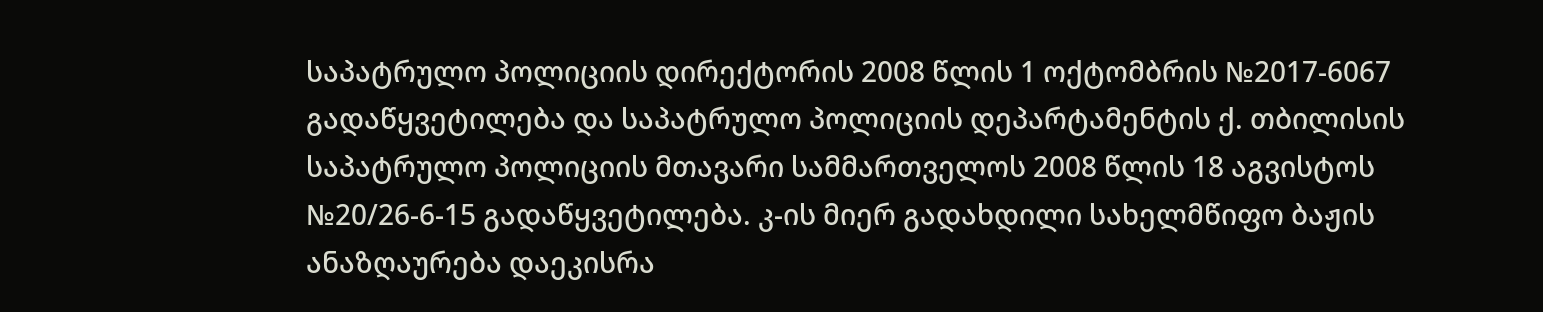საპატრულო პოლიციის დირექტორის 2008 წლის 1 ოქტომბრის №2017-6067 გადაწყვეტილება და საპატრულო პოლიციის დეპარტამენტის ქ. თბილისის საპატრულო პოლიციის მთავარი სამმართველოს 2008 წლის 18 აგვისტოს №20/26-6-15 გადაწყვეტილება. კ-ის მიერ გადახდილი სახელმწიფო ბაჟის ანაზღაურება დაეკისრა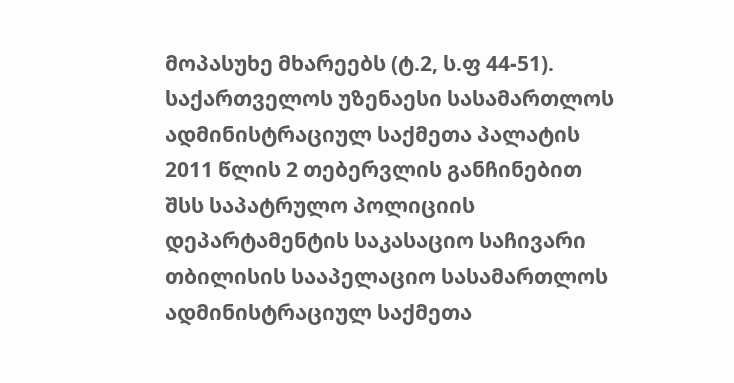მოპასუხე მხარეებს (ტ.2, ს.ფ 44-51). საქართველოს უზენაესი სასამართლოს ადმინისტრაციულ საქმეთა პალატის 2011 წლის 2 თებერვლის განჩინებით შსს საპატრულო პოლიციის დეპარტამენტის საკასაციო საჩივარი თბილისის სააპელაციო სასამართლოს ადმინისტრაციულ საქმეთა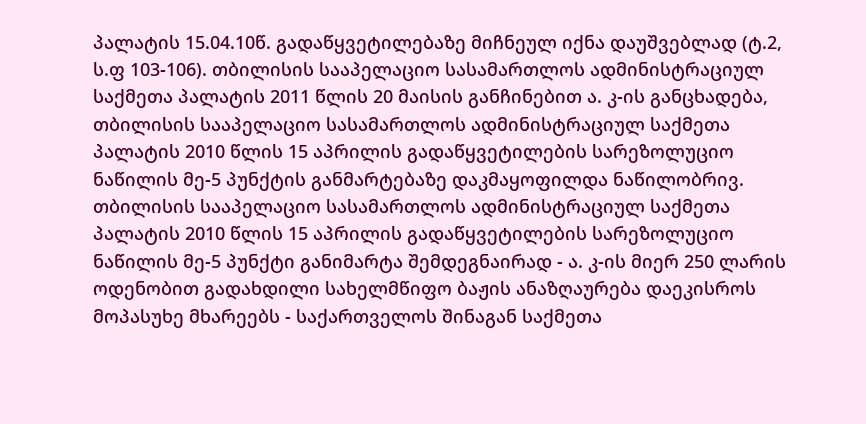პალატის 15.04.10წ. გადაწყვეტილებაზე მიჩნეულ იქნა დაუშვებლად (ტ.2, ს.ფ 103-106). თბილისის სააპელაციო სასამართლოს ადმინისტრაციულ საქმეთა პალატის 2011 წლის 20 მაისის განჩინებით ა. კ-ის განცხადება, თბილისის სააპელაციო სასამართლოს ადმინისტრაციულ საქმეთა პალატის 2010 წლის 15 აპრილის გადაწყვეტილების სარეზოლუციო ნაწილის მე-5 პუნქტის განმარტებაზე დაკმაყოფილდა ნაწილობრივ. თბილისის სააპელაციო სასამართლოს ადმინისტრაციულ საქმეთა პალატის 2010 წლის 15 აპრილის გადაწყვეტილების სარეზოლუციო ნაწილის მე-5 პუნქტი განიმარტა შემდეგნაირად - ა. კ-ის მიერ 250 ლარის ოდენობით გადახდილი სახელმწიფო ბაჟის ანაზღაურება დაეკისროს მოპასუხე მხარეებს - საქართველოს შინაგან საქმეთა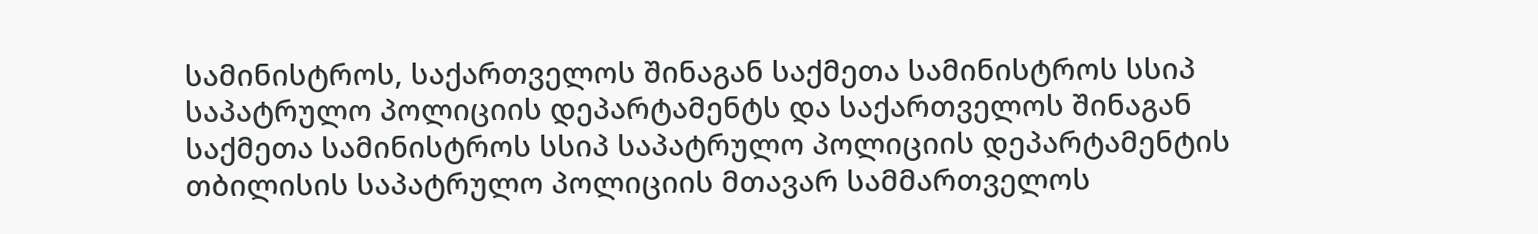სამინისტროს, საქართველოს შინაგან საქმეთა სამინისტროს სსიპ საპატრულო პოლიციის დეპარტამენტს და საქართველოს შინაგან საქმეთა სამინისტროს სსიპ საპატრულო პოლიციის დეპარტამენტის თბილისის საპატრულო პოლიციის მთავარ სამმართველოს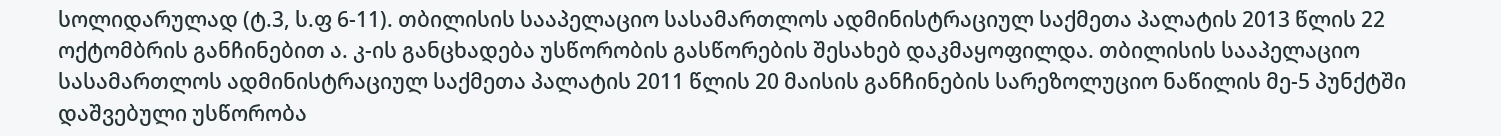სოლიდარულად (ტ.3, ს.ფ 6-11). თბილისის სააპელაციო სასამართლოს ადმინისტრაციულ საქმეთა პალატის 2013 წლის 22 ოქტომბრის განჩინებით ა. კ-ის განცხადება უსწორობის გასწორების შესახებ დაკმაყოფილდა. თბილისის სააპელაციო სასამართლოს ადმინისტრაციულ საქმეთა პალატის 2011 წლის 20 მაისის განჩინების სარეზოლუციო ნაწილის მე-5 პუნქტში დაშვებული უსწორობა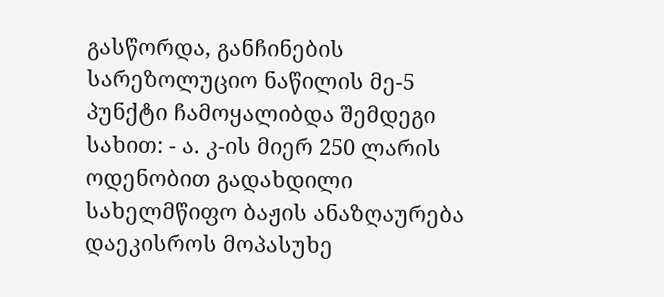გასწორდა, განჩინების სარეზოლუციო ნაწილის მე-5 პუნქტი ჩამოყალიბდა შემდეგი სახით: - ა. კ-ის მიერ 250 ლარის ოდენობით გადახდილი სახელმწიფო ბაჟის ანაზღაურება დაეკისროს მოპასუხე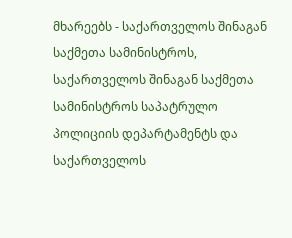მხარეებს - საქართველოს შინაგან საქმეთა სამინისტროს, საქართველოს შინაგან საქმეთა სამინისტროს საპატრულო პოლიციის დეპარტამენტს და საქართველოს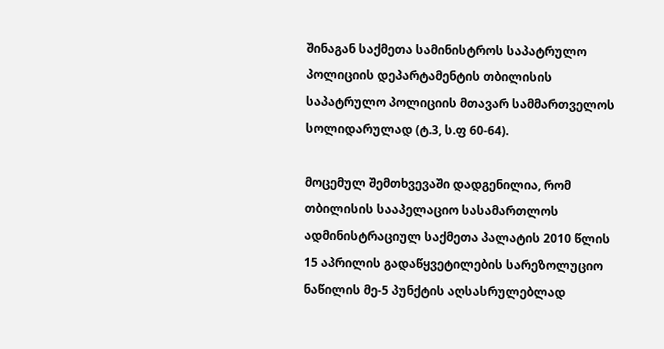შინაგან საქმეთა სამინისტროს საპატრულო პოლიციის დეპარტამენტის თბილისის საპატრულო პოლიციის მთავარ სამმართველოს სოლიდარულად (ტ.3, ს.ფ 60-64).

მოცემულ შემთხვევაში დადგენილია, რომ თბილისის სააპელაციო სასამართლოს ადმინისტრაციულ საქმეთა პალატის 2010 წლის 15 აპრილის გადაწყვეტილების სარეზოლუციო ნაწილის მე-5 პუნქტის აღსასრულებლად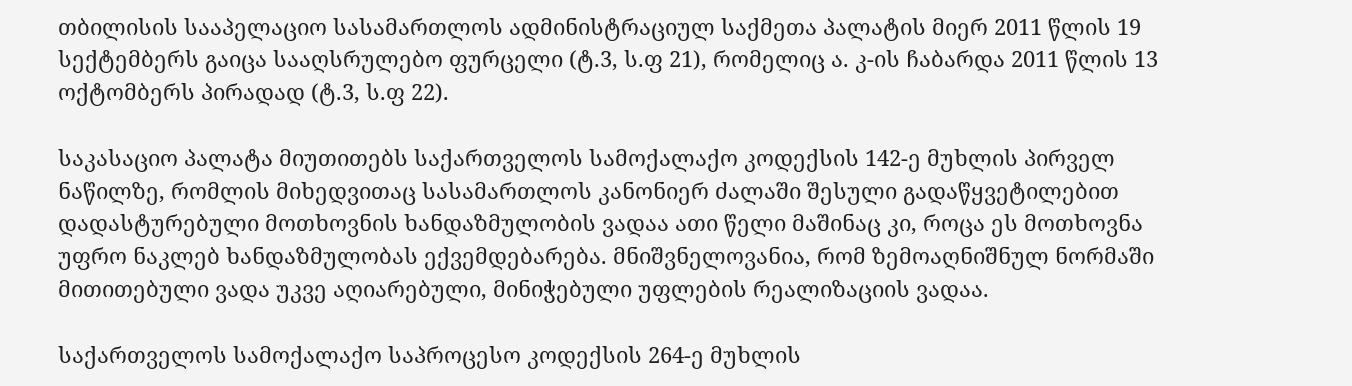თბილისის სააპელაციო სასამართლოს ადმინისტრაციულ საქმეთა პალატის მიერ 2011 წლის 19 სექტემბერს გაიცა სააღსრულებო ფურცელი (ტ.3, ს.ფ 21), რომელიც ა. კ-ის ჩაბარდა 2011 წლის 13 ოქტომბერს პირადად (ტ.3, ს.ფ 22).

საკასაციო პალატა მიუთითებს საქართველოს სამოქალაქო კოდექსის 142-ე მუხლის პირველ ნაწილზე, რომლის მიხედვითაც სასამართლოს კანონიერ ძალაში შესული გადაწყვეტილებით დადასტურებული მოთხოვნის ხანდაზმულობის ვადაა ათი წელი მაშინაც კი, როცა ეს მოთხოვნა უფრო ნაკლებ ხანდაზმულობას ექვემდებარება. მნიშვნელოვანია, რომ ზემოაღნიშნულ ნორმაში მითითებული ვადა უკვე აღიარებული, მინიჭებული უფლების რეალიზაციის ვადაა.

საქართველოს სამოქალაქო საპროცესო კოდექსის 264-ე მუხლის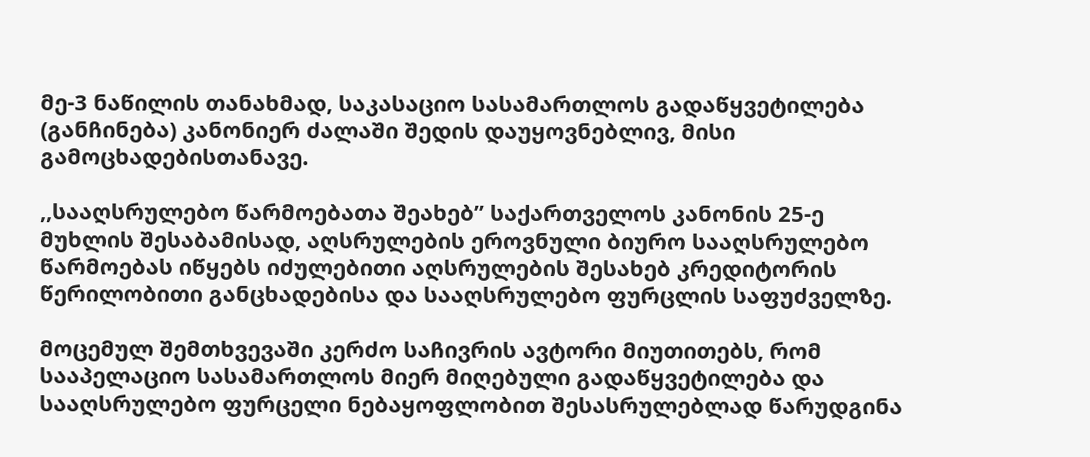მე-3 ნაწილის თანახმად, საკასაციო სასამართლოს გადაწყვეტილება (განჩინება) კანონიერ ძალაში შედის დაუყოვნებლივ, მისი გამოცხადებისთანავე.

,,სააღსრულებო წარმოებათა შეახებ’’ საქართველოს კანონის 25-ე მუხლის შესაბამისად, აღსრულების ეროვნული ბიურო სააღსრულებო წარმოებას იწყებს იძულებითი აღსრულების შესახებ კრედიტორის წერილობითი განცხადებისა და სააღსრულებო ფურცლის საფუძველზე.

მოცემულ შემთხვევაში კერძო საჩივრის ავტორი მიუთითებს, რომ სააპელაციო სასამართლოს მიერ მიღებული გადაწყვეტილება და სააღსრულებო ფურცელი ნებაყოფლობით შესასრულებლად წარუდგინა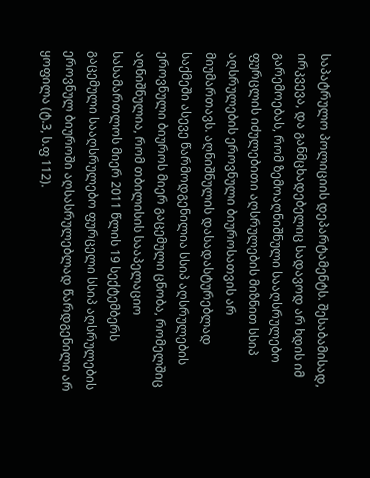საპატრულო პოლიციის დეპარტამენტს. შესაბამისად, ირკვევა, და განმცხადებელიც სადავოდ არ ხდის იმ გარემოებას, რომ ზემოაღნიშნული სააღსრულებო ფურცლის იძულებითი აღსრულების მიზნით სსიპ აღსრულების ეროვნული ბიუროსათვის არ მიუმართავს. აღნიშნულის დასადასტურებლად საქმეში ასევე წარმოდგენილია სსიპ აღსრულების ეროვნული ბიუროს მიერ გაცემული ცნობა, რომელშიც აღნიშნულია, რომ თბილისის სააპელაციო სასამართლოს მიერ 2011 წლის 19 სექტემბერს გაცემული სააღსრულებო ფურცელი სსიპ აღსრულების ეროვნულ ბიუროში აღსასრულებლად წარდგენილი არ ყოფილა (ტ.3, ს.ფ 112).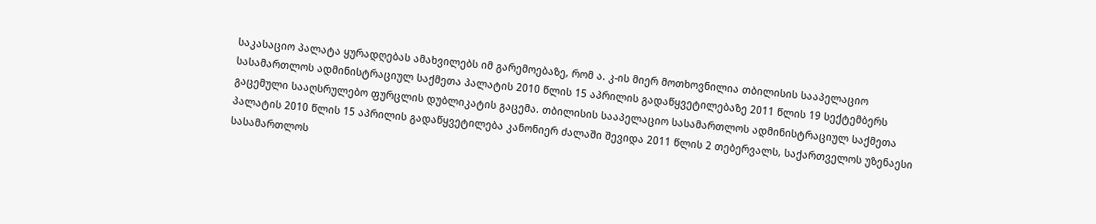საკასაციო პალატა ყურადღებას ამახვილებს იმ გარემოებაზე, რომ ა. კ-ის მიერ მოთხოვნილია თბილისის სააპელაციო სასამართლოს ადმინისტრაციულ საქმეთა პალატის 2010 წლის 15 აპრილის გადაწყვეტილებაზე 2011 წლის 19 სექტემბერს გაცემული სააღსრულებო ფურცლის დუბლიკატის გაცემა. თბილისის სააპელაციო სასამართლოს ადმინისტრაციულ საქმეთა პალატის 2010 წლის 15 აპრილის გადაწყვეტილება კანონიერ ძალაში შევიდა 2011 წლის 2 თებერვალს, საქართველოს უზენაესი სასამართლოს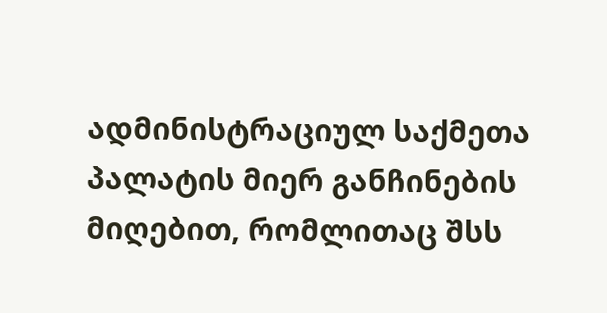ადმინისტრაციულ საქმეთა პალატის მიერ განჩინების მიღებით, რომლითაც შსს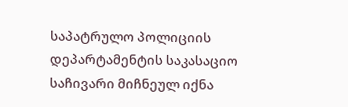საპატრულო პოლიციის დეპარტამენტის საკასაციო საჩივარი მიჩნეულ იქნა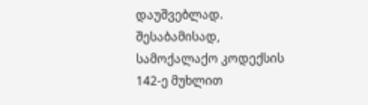დაუშვებლად. შესაბამისად, სამოქალაქო კოდექსის 142-ე მუხლით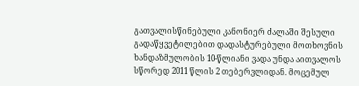გათვალისწინებული კანონიერ ძალაში შესული გადაწყვეტილებით დადასტურებული მოთხოვნის ხანდაზმულობის 10-წლიანი ვადა უნდა აითვალოს სწორედ 2011 წლის 2 თებერვლიდან. მოცემულ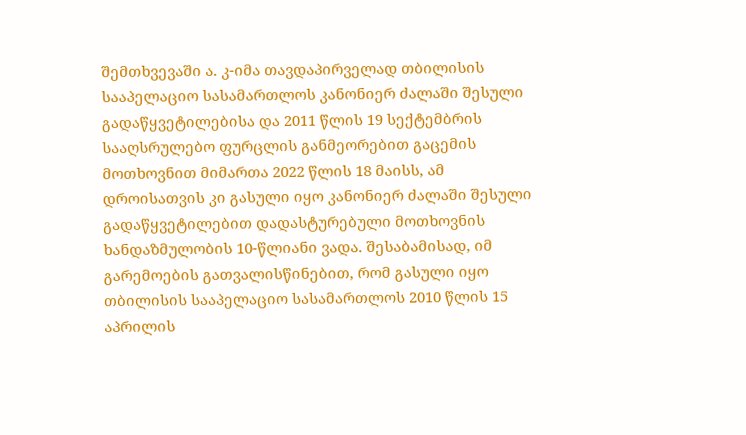შემთხვევაში ა. კ-იმა თავდაპირველად თბილისის სააპელაციო სასამართლოს კანონიერ ძალაში შესული გადაწყვეტილებისა და 2011 წლის 19 სექტემბრის სააღსრულებო ფურცლის განმეორებით გაცემის მოთხოვნით მიმართა 2022 წლის 18 მაისს, ამ დროისათვის კი გასული იყო კანონიერ ძალაში შესული გადაწყვეტილებით დადასტურებული მოთხოვნის ხანდაზმულობის 10-წლიანი ვადა. შესაბამისად, იმ გარემოების გათვალისწინებით, რომ გასული იყო თბილისის სააპელაციო სასამართლოს 2010 წლის 15 აპრილის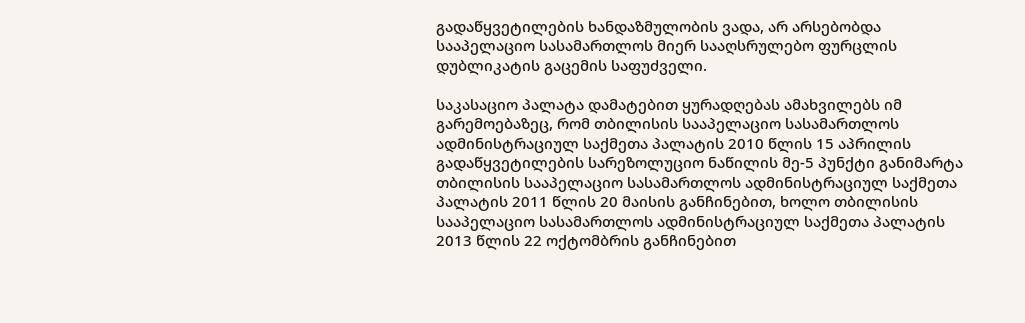გადაწყვეტილების ხანდაზმულობის ვადა, არ არსებობდა სააპელაციო სასამართლოს მიერ სააღსრულებო ფურცლის დუბლიკატის გაცემის საფუძველი.

საკასაციო პალატა დამატებით ყურადღებას ამახვილებს იმ გარემოებაზეც, რომ თბილისის სააპელაციო სასამართლოს ადმინისტრაციულ საქმეთა პალატის 2010 წლის 15 აპრილის გადაწყვეტილების სარეზოლუციო ნაწილის მე-5 პუნქტი განიმარტა თბილისის სააპელაციო სასამართლოს ადმინისტრაციულ საქმეთა პალატის 2011 წლის 20 მაისის განჩინებით, ხოლო თბილისის სააპელაციო სასამართლოს ადმინისტრაციულ საქმეთა პალატის 2013 წლის 22 ოქტომბრის განჩინებით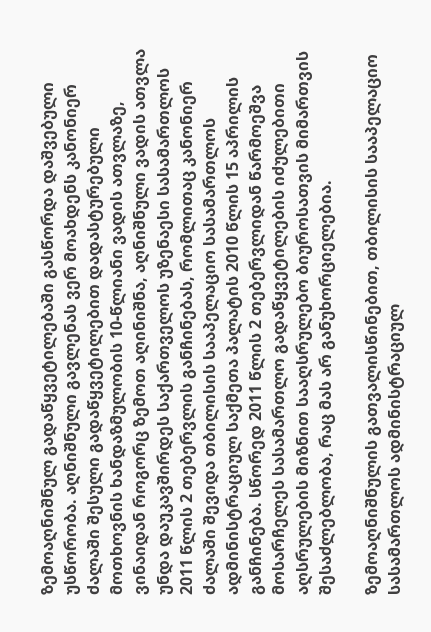ზემოაღნიშნულ გადაწყვეტილებაში გასწორდა დაშვებული უსწორობა. აღნიშნული გავლენას ვერ მოახდენს კანონიერ ძალაში შესული გადაწყვეტილებით დადასტურებული მოთხოვნის ხანდაზმულობის 10-წლიანი ვადის ათვლაზე, ვინაიდან როგორც ზემოთ აღინიშნა, აღნიშნული ვადის ათვლა უნდა დაუკავშირდეს საქართველოს უზენაესი სასამართლოს 2011 წლის 2 თებერვლის განჩინებას, რომლითაც კანონიერ ძალაში შევიდა თბილისის სააპელაციო სასამართლოს ადმინისტრაციულ საქმეთა პალატის 2010 წლის 15 აპრილის განჩინება. სწორედ 2011 წლის 2 თებერვლიდან წარმოეშვა მოსარჩელეს სასამართლო გადაწყვეტილების იძულებითი აღსრულების მიზნით სააღსრულებო ბიუროსათვის მიმართვის შესაძლებლობა, რაც მას არ განუხორციელებია.

ზემოაღნიშნულის გათვალისწინებით, თბილისის სააპელაციო სასამართლოს ადმინისტრაციულ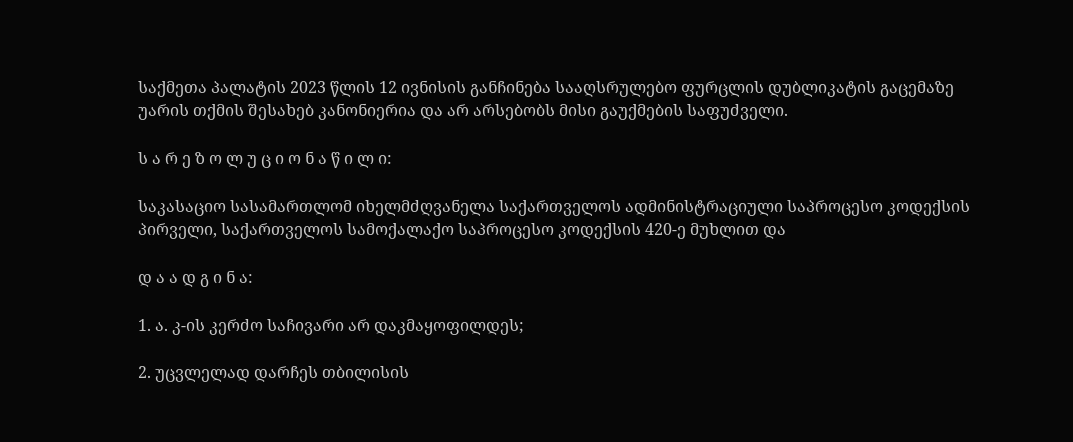საქმეთა პალატის 2023 წლის 12 ივნისის განჩინება სააღსრულებო ფურცლის დუბლიკატის გაცემაზე უარის თქმის შესახებ კანონიერია და არ არსებობს მისი გაუქმების საფუძველი.

ს ა რ ე ზ ო ლ უ ც ი ო ნ ა წ ი ლ ი:

საკასაციო სასამართლომ იხელმძღვანელა საქართველოს ადმინისტრაციული საპროცესო კოდექსის პირველი, საქართველოს სამოქალაქო საპროცესო კოდექსის 420-ე მუხლით და

დ ა ა დ გ ი ნ ა:

1. ა. კ-ის კერძო საჩივარი არ დაკმაყოფილდეს;

2. უცვლელად დარჩეს თბილისის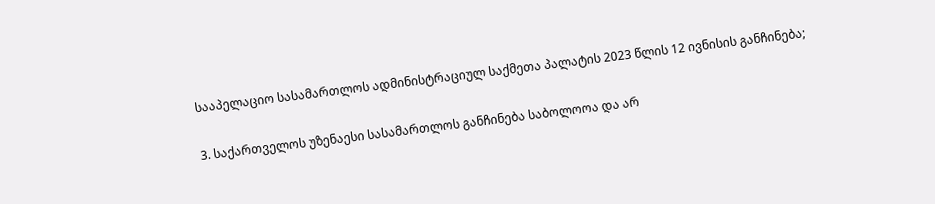სააპელაციო სასამართლოს ადმინისტრაციულ საქმეთა პალატის 2023 წლის 12 ივნისის განჩინება;

3. საქართველოს უზენაესი სასამართლოს განჩინება საბოლოოა და არ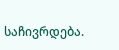საჩივრდება.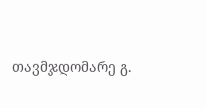თავმჯდომარე გ.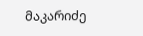მაკარიძე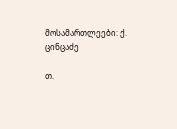მოსამართლეები: ქ. ცინცაძე

თ.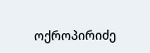ოქროპირიძე